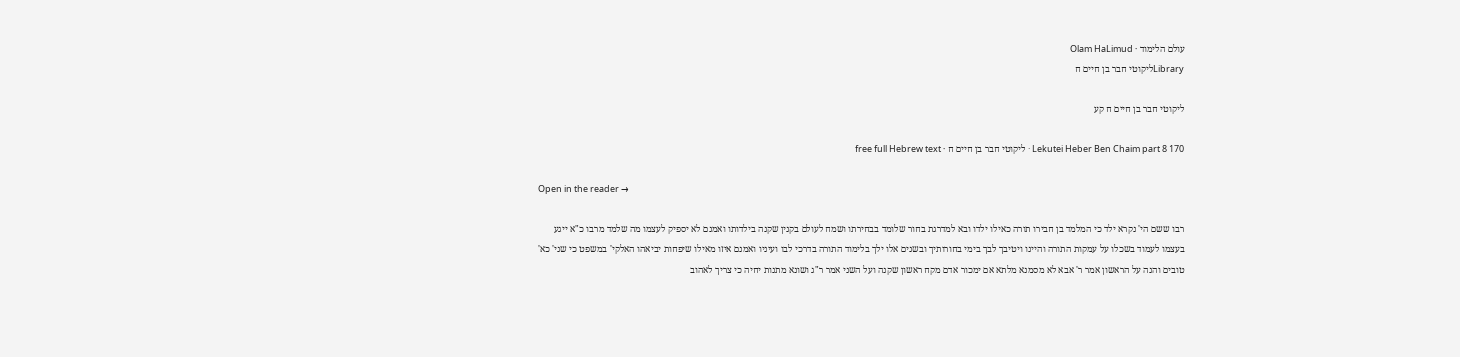עולם הלימוד · Olam HaLimud
Libraryליקוטי חבר בן חיים ח

ליקוטי חבר בן חיים ח קע

Lekutei Heber Ben Chaim part 8 170 · ליקוטי חבר בן חיים ח · free full Hebrew text

Open in the reader →

רבו ששם הי' נקרא ילד כי המלמד בן חבירו תורה כאילו ילדו ובא למדרגת בחור שלומד בבחירתו ושמח לעולם בקנין שקנה בילדותו ואמנם לא יספיק לעצמו מה שלמד מרבו כ"א ייגע בעצמו לעמוד בשכלו על עמקות התורה והיינו ויטיבך לבך בימי בחורותיך ובשנים אלו ילך בלימוד התורה בדרכי לבו ועיניו ואמנם איזו מאילו שיפחות יביאהו האלקי' במשפט כי שני' כא' טובים והנה על הראשון אמר ר' אבא לא מסמנא מלתא אם ימכור אדם מקח ראשון שקנה ועל השני אמר ר"ג ושונא מתנות יחיה כי צריך לאהוב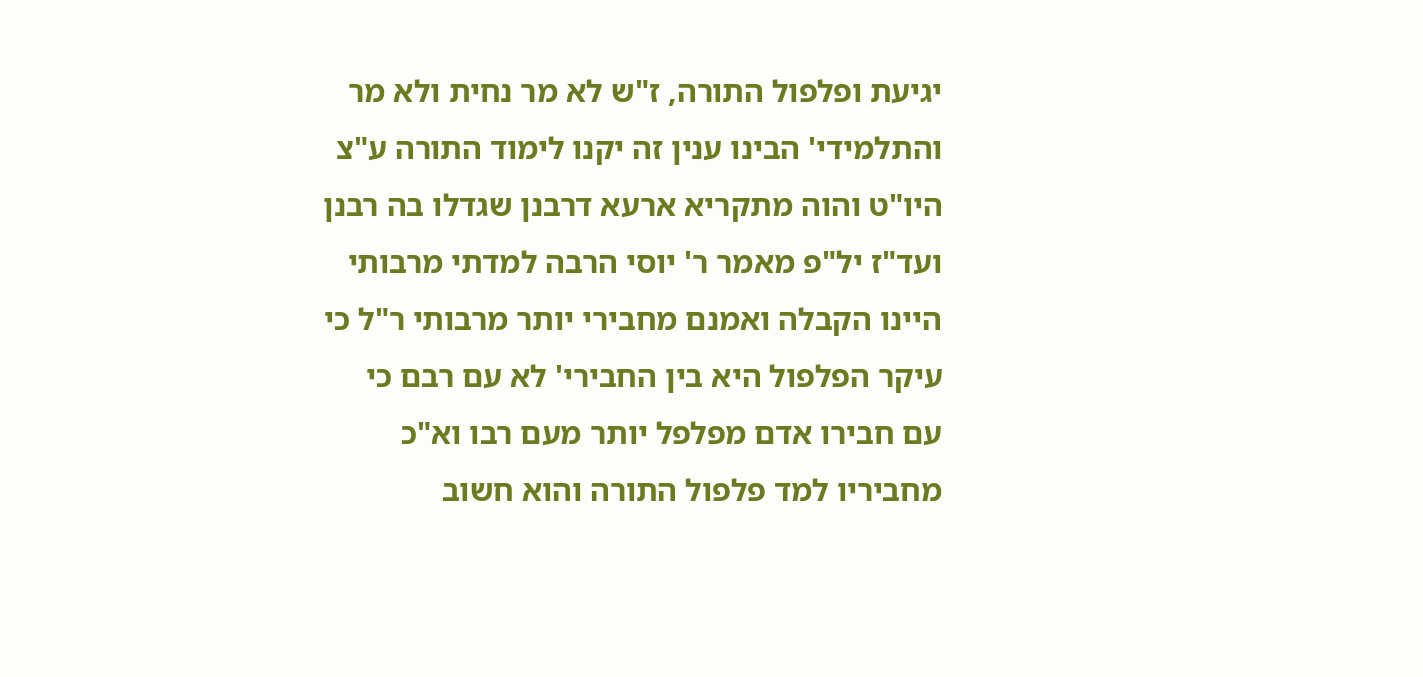יגיעת ופלפול התורה, ז"ש לא מר נחית ולא מר והתלמידי' הבינו ענין זה יקנו לימוד התורה ע"צ היו"ט והוה מתקריא ארעא דרבנן שגדלו בה רבנן ועד"ז יל"פ מאמר ר' יוסי הרבה למדתי מרבותי היינו הקבלה ואמנם מחבירי יותר מרבותי ר"ל כי עיקר הפלפול היא בין החבירי' לא עם רבם כי עם חבירו אדם מפלפל יותר מעם רבו וא"כ מחביריו למד פלפול התורה והוא חשוב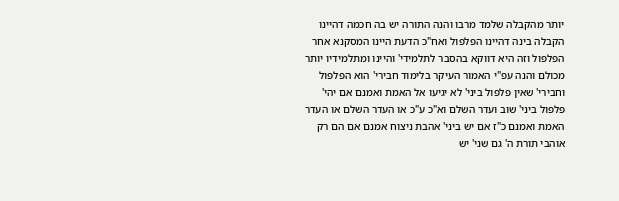יותר מהקבלה שלמד מרבו והנה התורה יש בה חכמה דהיינו הקבלה בינה דהיינו הפלפול ואח"כ הדעת היינו המסקנא אחר הפלפול וזה היא דווקא בהסבר לתלמידי' והיינו ומתלמידיו יותר מכולם והנה עפ"י האמור העיקר בלימוד חבירי' הוא הפלפול וחבירי' שאין פלפול ביני' לא יגיעו אל האמת ואמנם אם יהי' פלפול ביני' שוב ועדר השלם וא"כ ע"כ או העדר השלם או העדר האמת ואמנם כ"ז אם יש ביני' אהבת ניצוח אמנם אם הם רק אוהבי תורת ה' גם שני' יש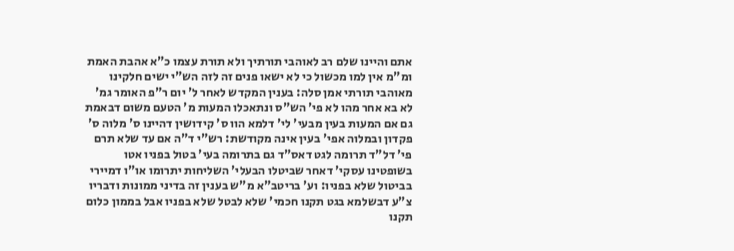אתם והיינו שלם רב לאוהבי תורתיך ולא תורת עצמו כ"א אהבת האמת ומ"מ אין למו מכשול כי לא ישאו פנים זה לזה הש"י ישים חלקינו מאוהבי תורתי אמן סלה: בענין המקדש לאחר ל' יום ר"פ האומר גמ' לא בא אחר מהו לא פי' הש"ס ונתאכלו המעות מ' הטעם משום דבאמת גם אם המעות בעין מבעי' לי' דלמא הוו ס' קידושין דהיינו ס' מלוה ס' פקדון ובמלוה אפי' בעין אינה מקודשת: רש"י ד"ה אם עד שלא תרם פי' דל"ד תרומה לגט דאס"ד גם בתרומה בעי' בטול בפניו אטו בשופטינו עסקי' דאחר שביטלו הבעלי' השליחות יתרומו או"ו דמיירי בביטול שלא בפניו: וע' בריטב"א מ"ש בענין זה בדיני ממונות ודבריו צ"ע דבשלמא בגט תקנו חכמי' שלא לבטל שלא בפניו אבל בממון כלום תקנו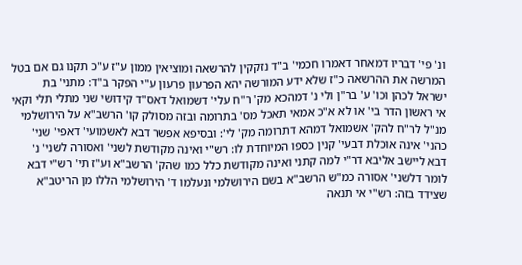ונ' פי' דבריו דמאחר דאמרו חכמי' ב"ד נזקקין להרשאה ומוציאין ממון ע"ז ע"כ תקנו גם אם בטל המרשה את ההרשאה כ"ז שלא ידע המורשה יהא הפרעון פרעון ע"י הפקר ב"ד: מתני' בת ישראל לכהן וכו' ע' בר"ן ולי נ' דמהכא מק' ר"ח עלי' דשמואל דאס"ד קידושי שני מתלי תלי וקאי אי ראשון הדר בי' או לא א"כ אמאי תאכל מס' בתרומה ובזה מסולק קו' הרשב"א על הירושלמי מנ"ל לר"ח להק' אשמואל דמהא דתרומה מק' לי': ובסיפא אפשר דבא לאשמועי' דאפי' שני' כהני' אינה אוכלת דבעי' קנין כספו המיוחדת לו: רש"י ואינה מקודשת לשני' ואסורה לשני' נ' דבא ליישב אליבא דר"י למה קתני ואינה מקודשת כלל כמו שהק' הרשב"א וע"ז תי' רש"י דבא לומר דלשני' אסורה כמ"ש הרשב"א בשם הירושלמי ונעלמו ד' הירושלמי הללו מן הריטב"א שצידד בזה: רש"י אי תנאה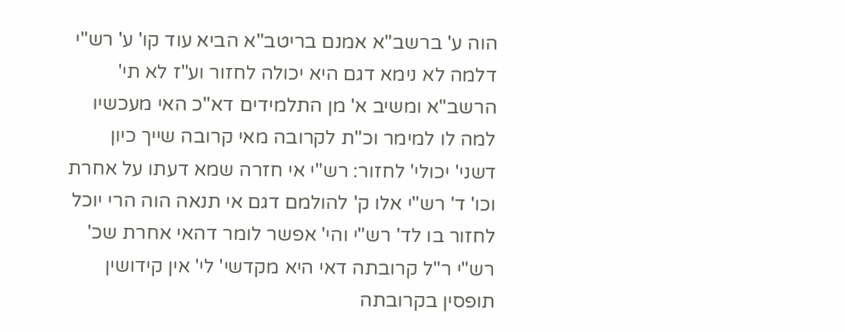הוה ע' ברשב"א אמנם בריטב"א הביא עוד קו' ע' רש"י דלמה לא נימא דגם היא יכולה לחזור וע"ז לא תי' הרשב"א ומשיב א' מן התלמידים דא"כ האי מעכשיו למה לו למימר וכ"ת לקרובה מאי קרובה שייך כיון דשני' יכולי' לחזור: רש"י אי חזרה שמא דעתו על אחרת וכו' ד' רש"י אלו ק' להולמם דגם אי תנאה הוה הרי יוכל לחזור בו לד' רש"י והי' אפשר לומר דהאי אחרת שכ' רש"י ר"ל קרובתה דאי היא מקדשי' לי' אין קידושין תופסין בקרובתה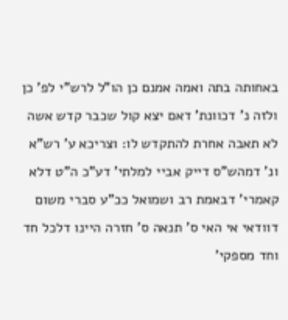באחותה בתה ואמה אמנם כן הו"ל לרש"י לפ' כן ולזה נ' דכוונת' דאם יצא קול שכבר קדש אשה לא תאבה אחרת להתקדש לו: וצריכא ע' רש"א ונ' דמהש"ס דייק אביי למלתי' דע"כ ה"ט דלא קאמרי' דבאמת רב ושמואל ככ"ע סברי משום דוודאי אי האי ס' תנאה ס' חזרה היינו דלכל חד וחד מספקי'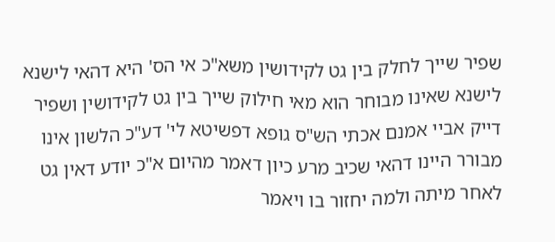שפיר שייך לחלק בין גט לקידושין משא"כ אי הס' היא דהאי לישנא לישנא שאינו מבוחר הוא מאי חילוק שייך בין גט לקידושין ושפיר דייק אביי אמנם אכתי הש"ס גופא דפשיטא לי' דע"כ הלשון אינו מבורר היינו דהאי שכיב מרע כיון דאמר מהיום א"כ יודע דאין גט לאחר מיתה ולמה יחזור בו ויאמר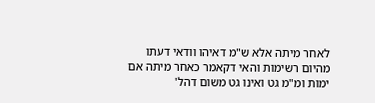לאחר מיתה אלא ש"מ דאיהו וודאי דעתו מהיום רשימות והאי דקאמר כאחר מיתה אם ימות ומ"מ גט ואינו גט משום דהל'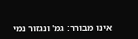אינו מבורר: גמ' ונגזור נמי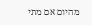מהיום אם מתי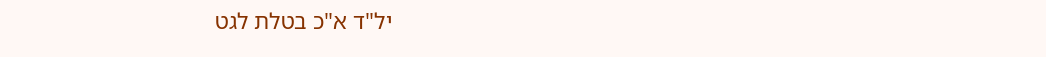יל"ד א"כ בטלת לגט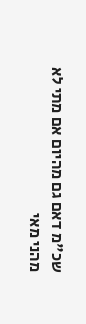שכ"מ דאם גם מהיום אם מתי לא מהני מאי